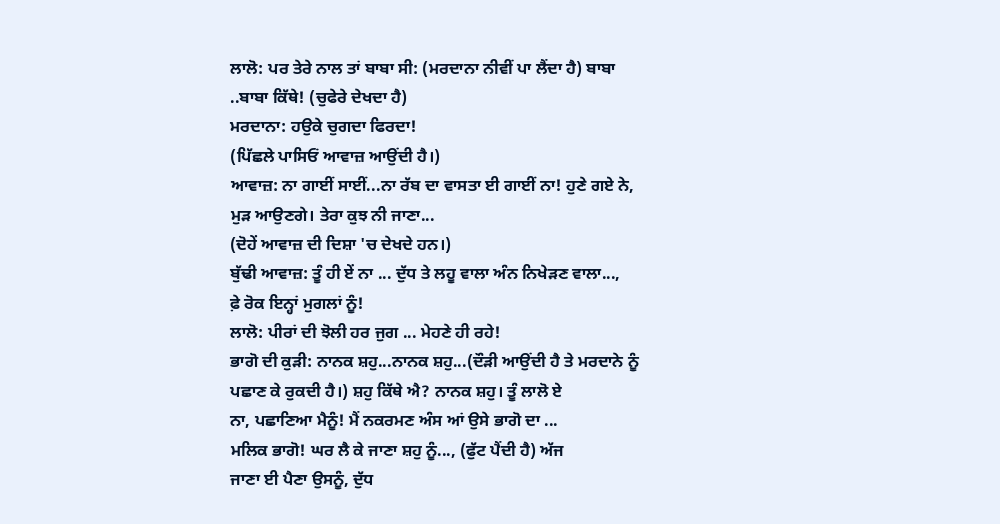ਲਾਲੋ: ਪਰ ਤੇਰੇ ਨਾਲ ਤਾਂ ਬਾਬਾ ਸੀ: (ਮਰਦਾਨਾ ਨੀਵੀਂ ਪਾ ਲੈਂਦਾ ਹੈ) ਬਾਬਾ
..ਬਾਬਾ ਕਿੱਥੇ! (ਚੁਫੇਰੇ ਦੇਖਦਾ ਹੈ)
ਮਰਦਾਨਾ: ਹਉਕੇ ਚੁਗਦਾ ਫਿਰਦਾ!
(ਪਿੱਛਲੇ ਪਾਸਿਓਂ ਆਵਾਜ਼ ਆਉਂਦੀ ਹੈ।)
ਆਵਾਜ਼: ਨਾ ਗਾਈਂ ਸਾਈਂ...ਨਾ ਰੱਬ ਦਾ ਵਾਸਤਾ ਈ ਗਾਈਂ ਨਾ! ਹੁਣੇ ਗਏ ਨੇ,
ਮੁੜ ਆਉਣਗੇ। ਤੇਰਾ ਕੁਝ ਨੀ ਜਾਣਾ...
(ਦੋਹੇਂ ਆਵਾਜ਼ ਦੀ ਦਿਸ਼ਾ 'ਚ ਦੇਖਦੇ ਹਨ।)
ਬੁੱਢੀ ਆਵਾਜ਼: ਤੂੰ ਹੀ ਏਂ ਨਾ ... ਦੁੱਧ ਤੇ ਲਹੂ ਵਾਲਾ ਅੰਨ ਨਿਖੇੜਣ ਵਾਲਾ...,
ਫ਼ੇ ਰੋਕ ਇਨ੍ਹਾਂ ਮੁਗਲਾਂ ਨੂੰ!
ਲਾਲੋ: ਪੀਰਾਂ ਦੀ ਝੋਲੀ ਹਰ ਜੁਗ ... ਮੇਹਣੇ ਹੀ ਰਹੇ!
ਭਾਗੋ ਦੀ ਕੁੜੀ: ਨਾਨਕ ਸ਼ਹੁ...ਨਾਨਕ ਸ਼ਹੁ...(ਦੌੜੀ ਆਉਂਦੀ ਹੈ ਤੇ ਮਰਦਾਨੇ ਨੂੰ
ਪਛਾਣ ਕੇ ਰੁਕਦੀ ਹੈ।) ਸ਼ਹੁ ਕਿੱਥੇ ਐ? ਨਾਨਕ ਸ਼ਹੁ। ਤੂੰ ਲਾਲੋ ਏ
ਨਾ, ਪਛਾਣਿਆ ਮੈਨੂੰ! ਮੈਂ ਨਕਰਮਣ ਅੰਸ ਆਂ ਉਸੇ ਭਾਗੋ ਦਾ ...
ਮਲਿਕ ਭਾਗੋ! ਘਰ ਲੈ ਕੇ ਜਾਣਾ ਸ਼ਹੁ ਨੂੰ..., (ਫੁੱਟ ਪੈਂਦੀ ਹੈ) ਅੱਜ
ਜਾਣਾ ਈ ਪੈਣਾ ਉਸਨੂੰ, ਦੁੱਧ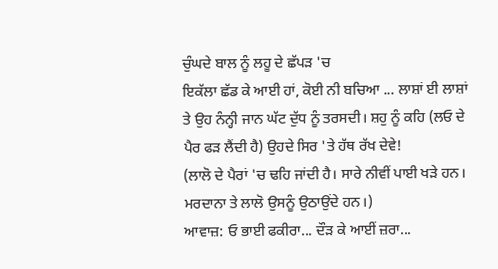ਚੁੰਘਦੇ ਬਾਲ ਨੂੰ ਲਹੂ ਦੇ ਛੱਪੜ 'ਚ
ਇਕੱਲਾ ਛੱਡ ਕੇ ਆਈ ਹਾਂ, ਕੋਈ ਨੀ ਬਚਿਆ ... ਲਾਸ਼ਾਂ ਈ ਲਾਸ਼ਾਂ
ਤੇ ਉਹ ਨੰਨ੍ਹੀ ਜਾਨ ਘੱਟ ਦੁੱਧ ਨੂੰ ਤਰਸਦੀ। ਸ਼ਹੁ ਨੂੰ ਕਹਿ (ਲਓ ਦੇ
ਪੈਰ ਫੜ ਲੈਂਦੀ ਹੈ) ਉਹਦੇ ਸਿਰ 'ਤੇ ਹੱਥ ਰੱਖ ਦੇਵੇ!
(ਲਾਲੋ ਦੇ ਪੈਰਾਂ 'ਚ ਢਹਿ ਜਾਂਦੀ ਹੈ। ਸਾਰੇ ਨੀਵੀਂ ਪਾਈ ਖੜੇ ਹਨ।
ਮਰਦਾਨਾ ਤੇ ਲਾਲੋ ਉਸਨੂੰ ਉਠਾਉਂਦੇ ਹਨ।)
ਆਵਾਜ਼: ਓ ਭਾਈ ਫਕੀਰਾ... ਦੌੜ ਕੇ ਆਈਂ ਜ਼ਰਾ...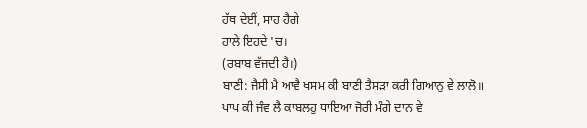ਹੱਥ ਦੇਈਂ, ਸਾਹ ਹੈਗੇ
ਹਾਲੇ ਇਹਦੇ 'ਚ।
(ਰਬਾਬ ਵੱਜਦੀ ਹੈ।)
ਬਾਣੀ: ਜੈਸੀ ਮੈ ਆਵੈ ਖਸਮ ਕੀ ਬਾਣੀ ਤੈਸੜਾ ਕਰੀ ਗਿਆਨੁ ਵੇ ਲਾਲੋ॥
ਪਾਪ ਕੀ ਜੰਵ ਲੈ ਕਾਬਲਹੁ ਧਾਇਆ ਜੋਰੀ ਮੰਗੇ ਦਾਨ ਵੇ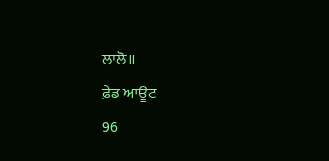ਲਾਲੋ॥
ਫ਼ੇਡ ਆਊਟ
96